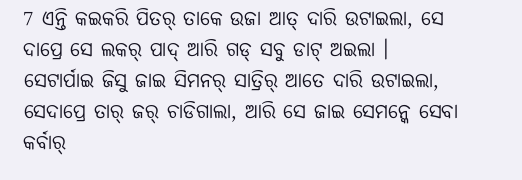7 ଏନ୍ତି କଇକରି ପିତର୍ ତାକେ ଉଜା ଆତ୍ ଦାରି ଉଟାଇଲା, ସେ ଦାପ୍ରେ ସେ ଲକର୍ ପାଦ୍ ଆରି ଗଡ୍ ସବୁ ଡାଟ୍ ଅଇଲା ।
ସେଟାର୍ପାଇ ଜିସୁ ଜାଇ ସିମନର୍ ସାତ୍ରିର୍ ଆତେ ଦାରି ଉଟାଇଲା, ସେଦାପ୍ରେ ତାର୍ ଜର୍ ଚାଡିଗାଲା, ଆରି ସେ ଜାଇ ସେମନ୍କେ ସେବା କର୍ବାର୍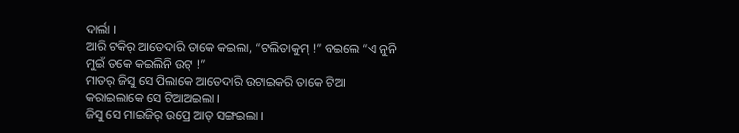ଦାର୍ଲା ।
ଆରି ଟକିର୍ ଆତେଦାରି ତାକେ କଇଲା, “ଟଲିତାକୁମ୍ !” ବଇଲେ “ଏ ନୁନି ମୁଇଁ ତକେ କଇଲିନି ଉଟ୍ !”
ମାତର୍ ଜିସୁ ସେ ପିଲାକେ ଆତେଦାରି ଉଟାଇକରି ତାକେ ଟିଆ କରାଇଲାକେ ସେ ଟିଆଅଇଲା ।
ଜିସୁ ସେ ମାଇଜିର୍ ଉପ୍ରେ ଆତ୍ ସଙ୍ଗଇଲା ।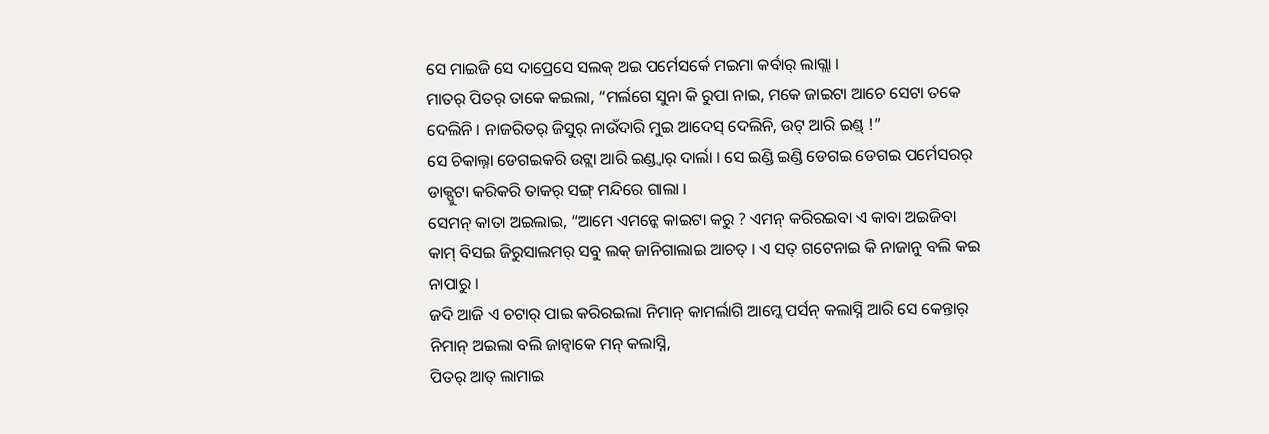ସେ ମାଇଜି ସେ ଦାପ୍ରେସେ ସଲକ୍ ଅଇ ପର୍ମେସର୍କେ ମଇମା କର୍ବାର୍ ଲାଗ୍ଲା ।
ମାତର୍ ପିତର୍ ତାକେ କଇଲା, “ମର୍ଲଗେ ସୁନା କି ରୁପା ନାଇ, ମକେ ଜାଇଟା ଆଚେ ସେଟା ତକେ ଦେଲିନି । ନାଜରିତର୍ ଜିସୁର୍ ନାଉଁଦାରି ମୁଇ ଆଦେସ୍ ଦେଲିନି, ଉଟ୍ ଆରି ଇଣ୍ଡ୍ !”
ସେ ଚିକାଲ୍ନା ଡେଗଇକରି ଉଟ୍ଲା ଆରି ଇଣ୍ଡ୍ବାର୍ ଦାର୍ଲା । ସେ ଇଣ୍ଡି ଇଣ୍ଡି ଡେଗଇ ଡେଗଇ ପର୍ମେସରର୍ ଡାକ୍ପୁଟା କରିକରି ତାକର୍ ସଙ୍ଗ୍ ମନ୍ଦିରେ ଗାଲା ।
ସେମନ୍ କାତା ଅଇଲାଇ, “ଆମେ ଏମନ୍କେ କାଇଟା କରୁ ? ଏମନ୍ କରିରଇବା ଏ କାବା ଅଇଜିବା କାମ୍ ବିସଇ ଜିରୁସାଲମର୍ ସବୁ ଲକ୍ ଜାନିଗାଲାଇ ଆଚତ୍ । ଏ ସତ୍ ଗଟେନାଇ କି ନାଜାନୁ ବଲି କଇ ନାପାରୁ ।
ଜଦି ଆଜି ଏ ଚଟାର୍ ପାଇ କରିରଇଲା ନିମାନ୍ କାମର୍ଲାଗି ଆମ୍କେ ପର୍ସନ୍ କଲାସ୍ନି ଆରି ସେ କେନ୍ତାର୍ ନିମାନ୍ ଅଇଲା ବଲି ଜାନ୍ବାକେ ମନ୍ କଲାସ୍ନି,
ପିତର୍ ଆତ୍ ଲାମାଇ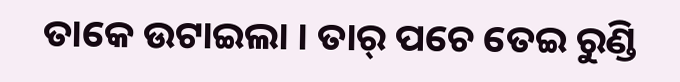ତାକେ ଉଟାଇଲା । ତାର୍ ପଚେ ତେଇ ରୁଣ୍ଡି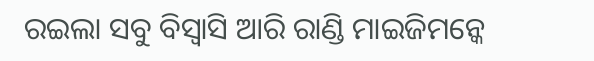ରଇଲା ସବୁ ବିସ୍ବାସି ଆରି ରାଣ୍ଡି ମାଇଜିମନ୍କେ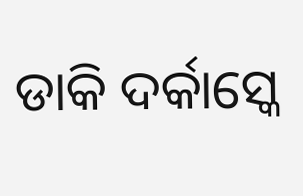ଡାକି ଦର୍କାସ୍କେ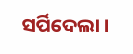ସର୍ପିଦେଲା ।